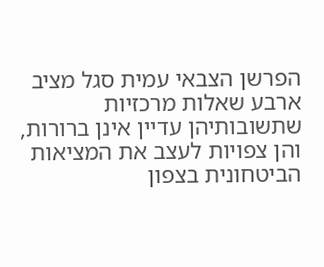הפרשן הצבאי עמית סגל מציב ארבע שאלות מרכזיות שתשובותיהן עדיין אינן ברורות, והן צפויות לעצב את המציאות הביטחונית בצפון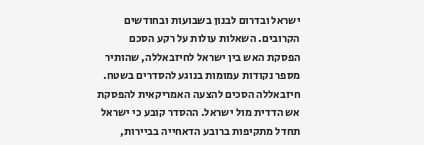ישראל ובדרום לבנון בשבועות ובחודשים הקרובים. השאלות עולות על רקע הסכם הפסקת האש בין ישראל לחיזבאללה, שהותיר מספר נקודות עמומות בנוגע להסדרים בשטח.
חיזבאללה הסכים להצעה האמריקאית להפסקת אש הדדית מול ישראל. ההסדר קובע כי ישראל תחדל מתקיפות ברובע הדאחייה בביירות,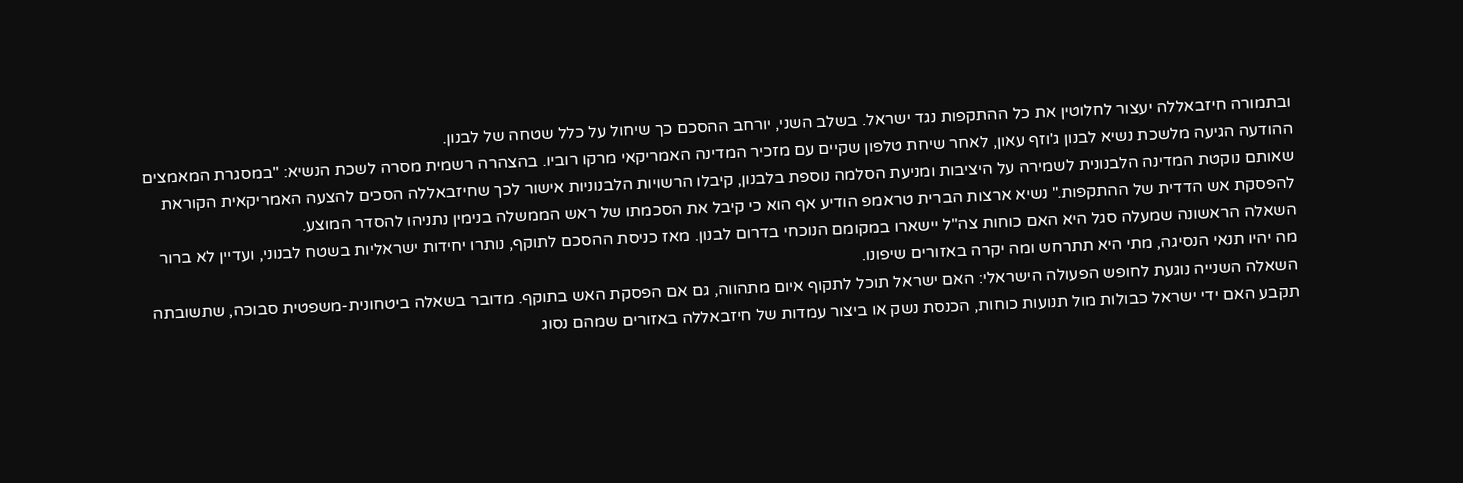ובתמורה חיזבאללה יעצור לחלוטין את כל ההתקפות נגד ישראל. בשלב השני, יורחב ההסכם כך שיחול על כלל שטחה של לבנון.
ההודעה הגיעה מלשכת נשיא לבנון ג'וזף עאון, לאחר שיחת טלפון שקיים עם מזכיר המדינה האמריקאי מרקו רוביו. בהצהרה רשמית מסרה לשכת הנשיא: "במסגרת המאמצים שאותם נוקטת המדינה הלבנונית לשמירה על היציבות ומניעת הסלמה נוספת בלבנון, קיבלו הרשויות הלבנוניות אישור לכך שחיזבאללה הסכים להצעה האמריקאית הקוראת להפסקת אש הדדית של ההתקפות." נשיא ארצות הברית טראמפ הודיע אף הוא כי קיבל את הסכמתו של ראש הממשלה בנימין נתניהו להסדר המוצע.
השאלה הראשונה שמעלה סגל היא האם כוחות צה"ל יישארו במקומם הנוכחי בדרום לבנון. מאז כניסת ההסכם לתוקף, נותרו יחידות ישראליות בשטח לבנוני, ועדיין לא ברור מה יהיו תנאי הנסיגה, מתי היא תתרחש ומה יקרה באזורים שיפונו.
השאלה השנייה נוגעת לחופש הפעולה הישראלי: האם ישראל תוכל לתקוף איום מתהווה, גם אם הפסקת האש בתוקף. מדובר בשאלה ביטחונית-משפטית סבוכה, שתשובתה תקבע האם ידי ישראל כבולות מול תנועות כוחות, הכנסת נשק או ביצור עמדות של חיזבאללה באזורים שמהם נסוג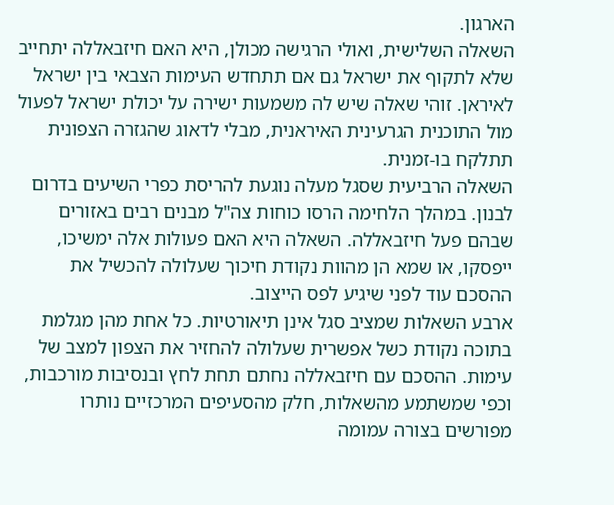הארגון.
השאלה השלישית, ואולי הרגישה מכולן, היא האם חיזבאללה יתחייב שלא לתקוף את ישראל גם אם תתחדש העימות הצבאי בין ישראל לאיראן. זוהי שאלה שיש לה משמעות ישירה על יכולת ישראל לפעול מול התוכנית הגרעינית האיראנית, מבלי לדאוג שהגזרה הצפונית תתלקח בו-זמנית.
השאלה הרביעית שסגל מעלה נוגעת להריסת כפרי השיעים בדרום לבנון. במהלך הלחימה הרסו כוחות צה"ל מבנים רבים באזורים שבהם פעל חיזבאללה. השאלה היא האם פעולות אלה ימשיכו, ייפסקו, או שמא הן מהוות נקודת חיכוך שעלולה להכשיל את ההסכם עוד לפני שיגיע לפס הייצוב.
ארבע השאלות שמציב סגל אינן תיאורטיות. כל אחת מהן מגלמת בתוכה נקודת כשל אפשרית שעלולה להחזיר את הצפון למצב של עימות. ההסכם עם חיזבאללה נחתם תחת לחץ ובנסיבות מורכבות, וכפי שמשתמע מהשאלות, חלק מהסעיפים המרכזיים נותרו מפורשים בצורה עמומה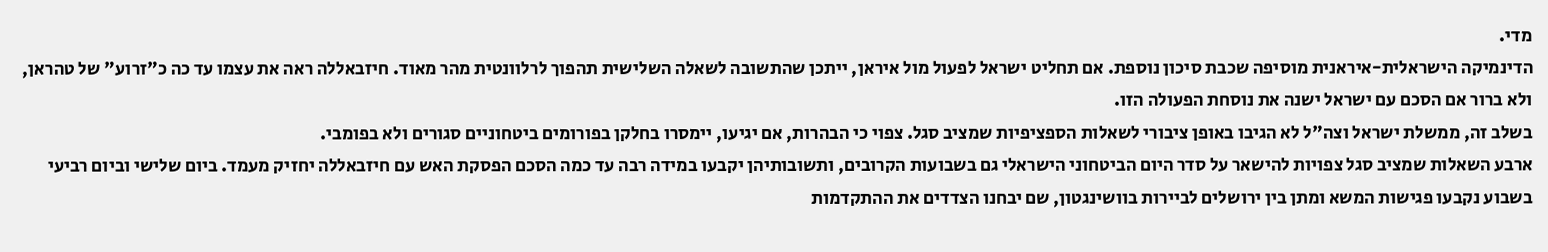מדי.
הדינמיקה הישראלית-איראנית מוסיפה שכבת סיכון נוספת. אם תחליט ישראל לפעול מול איראן, ייתכן שהתשובה לשאלה השלישית תהפוך לרלוונטית מהר מאוד. חיזבאללה ראה את עצמו עד כה כ"זרוע" של טהראן, ולא ברור אם הסכם עם ישראל ישנה את נוסחת הפעולה הזו.
בשלב זה, ממשלת ישראל וצה"ל לא הגיבו באופן ציבורי לשאלות הספציפיות שמציב סגל. צפוי כי הבהרות, אם יגיעו, יימסרו בחלקן בפורומים ביטחוניים סגורים ולא בפומבי.
ארבע השאלות שמציב סגל צפויות להישאר על סדר היום הביטחוני הישראלי גם בשבועות הקרובים, ותשובותיהן יקבעו במידה רבה עד כמה הסכם הפסקת האש עם חיזבאללה יחזיק מעמד. ביום שלישי וביום רביעי בשבוע נקבעו פגישות המשא ומתן בין ירושלים לביירות בוושינגטון, שם יבחנו הצדדים את ההתקדמות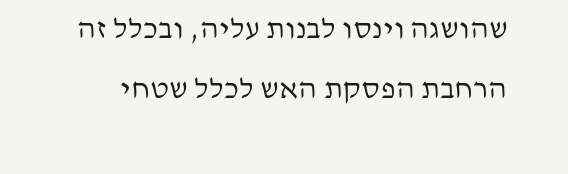שהושגה וינסו לבנות עליה, ובכלל זה הרחבת הפסקת האש לכלל שטחי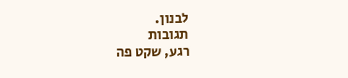לבנון.
תגובות
רגע, שקט פה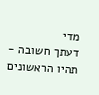מדי
דעתך חשובה - תהיו הראשונים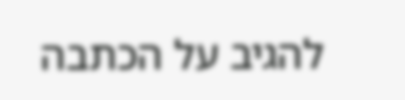להגיב על הכתבה